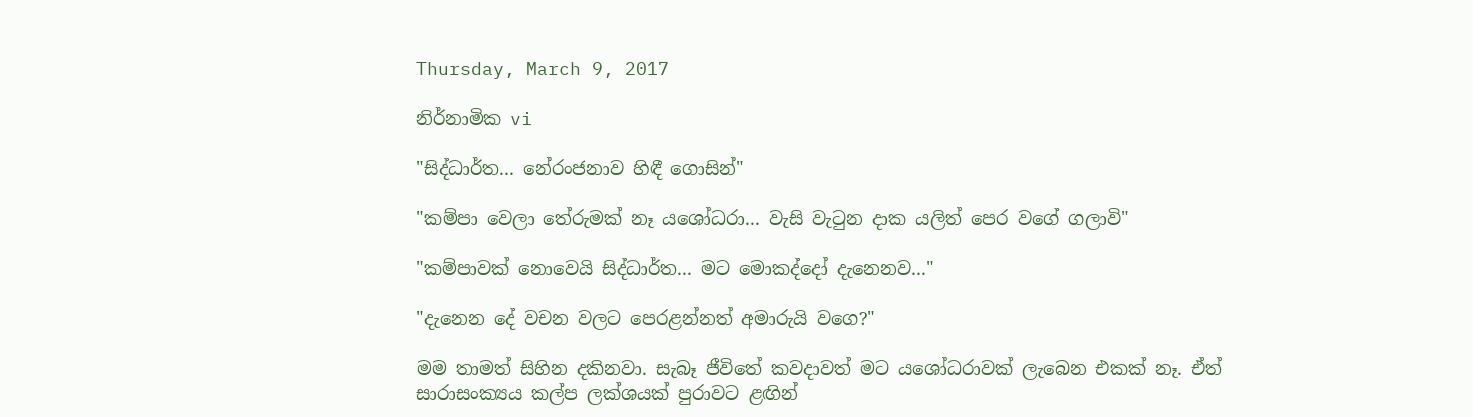Thursday, March 9, 2017

නිර්නාමික vi

"සිද්ධාර්ත... නේරංජනාව හිඳී ගොසින්"

"කම්පා වෙලා තේරුමක් නෑ යශෝධරා... වැසි වැටුන දාක යලිත් පෙර වගේ ගලාවි"

"කම්පාවක් නොවෙයි සිද්ධාර්ත... මට මොකද්දෝ දැනෙනව..."

"දැනෙන දේ වචන වලට පෙරළන්නත් අමාරුයි වගෙ?"

මම තාමත් සිහින දකිනවා. සැබෑ ජීවිතේ කවදාවත් මට යශෝධරාවක් ලැබෙන එකක් නෑ. ඒත් සාරාසංක්‍යය කල්ප ලක්ශයක් පුරාවට ළඟින්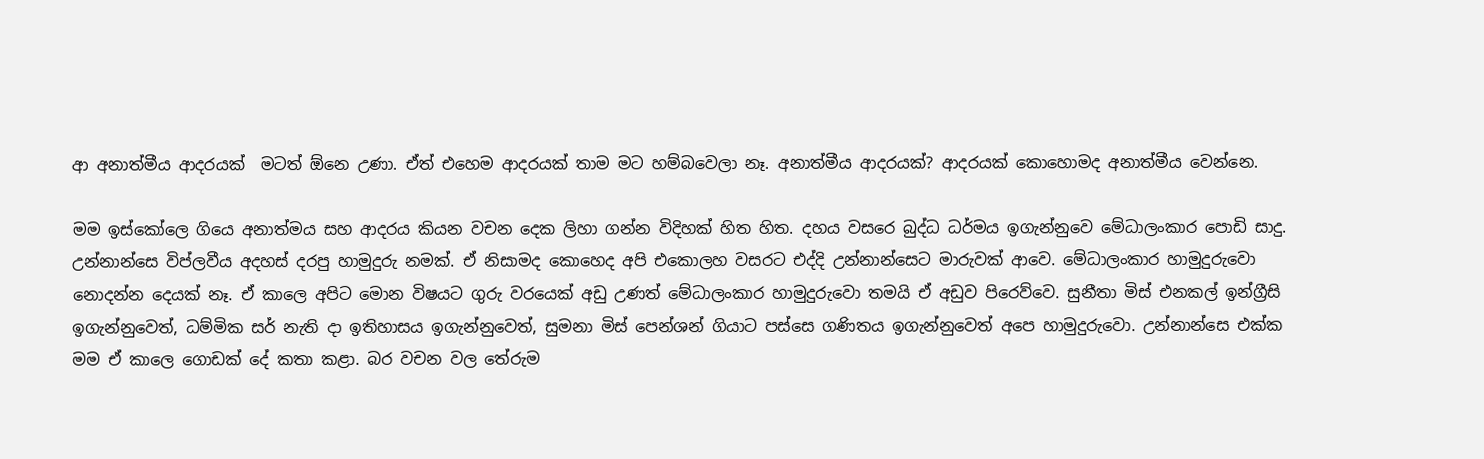ආ අනාත්මීය ආදරයක්  මටත් ඕනෙ උණා. ඒත් එහෙම ආදරයක් තාම මට හම්බවෙලා නෑ. අනාත්මීය ආදරයක්? ආදරයක් කොහොමද අනාත්මීය වෙන්නෙ.

මම ඉස්කෝලෙ ගියෙ අනාත්මය සහ ආදරය කියන වචන දෙක ලිහා ගන්න විදිහක් හිත හිත. දහය වසරෙ බුද්ධ ධර්මය ඉගැන්නුවෙ මේධාලංකාර පොඩි සාදු. උන්නාන්සෙ විප්ලවීය අදහස් දරපු හාමුදුරු නමක්. ඒ නිසාමද කොහෙද අපි එකොලහ වසරට එද්දි උන්නාන්සෙට මාරුවක් ආවෙ. මේධාලංකාර හාමුදුරුවො නොදන්න දෙයක් නෑ. ඒ කාලෙ අපිට මොන විෂයට ගුරු වරයෙක් අඩු උණත් මේධාලංකාර හාමුදුරුවො තමයි ඒ අඩුව පිරෙව්වෙ. සුනීතා මිස් එනකල් ඉන්ග්‍රීසි ඉගැන්නුවෙත්, ධම්මික සර් නැති දා ඉතිහාසය ඉගැන්නුවෙත්, සුමනා මිස් පෙන්ශන් ගියාට පස්සෙ ගණිතය ඉගැන්නුවෙත් අපෙ හාමුදුරුවො. උන්නාන්සෙ එක්ක මම ඒ කාලෙ ගොඩක් දේ කතා කළා. බර වචන වල තේරුම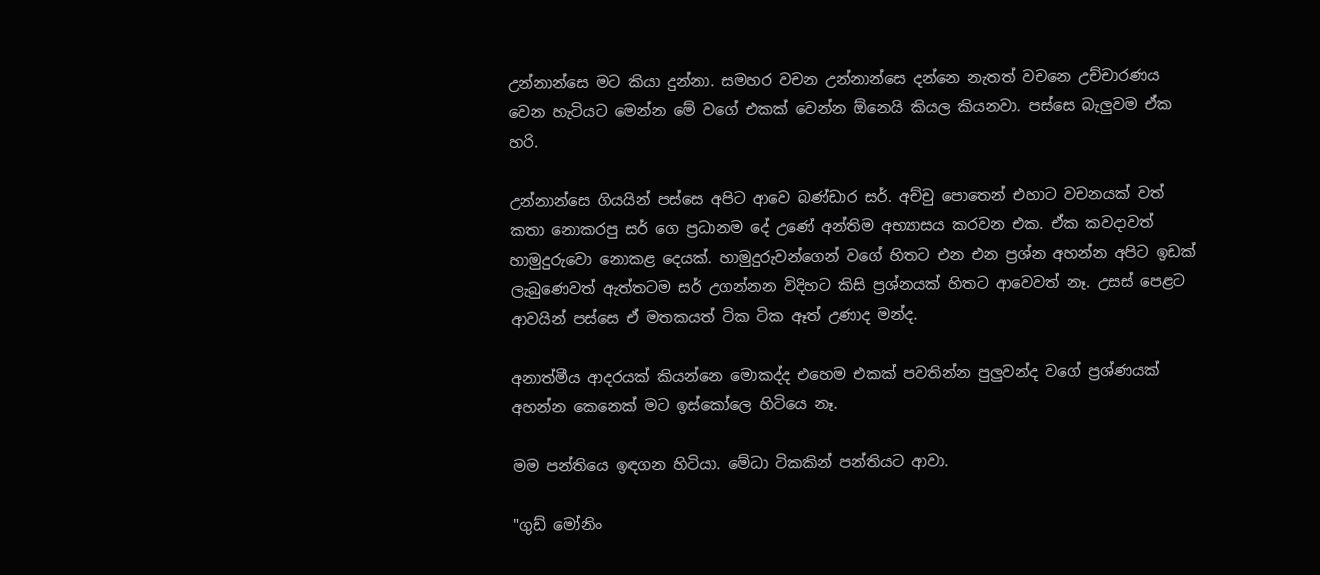උන්නාන්සෙ මට කියා දුන්නා. සමහර වචන උන්නාන්සෙ දන්නෙ නැතත් වචනෙ උච්චාරණය වෙන හැටියට මෙන්න මේ වගේ එකක් වෙන්න ඕනෙයි කියල කියනවා. පස්සෙ බැලුවම ඒක හරි.

උන්නාන්සෙ ගියයින් පස්සෙ අපිට ආවෙ බණ්ඩාර සර්. අච්චු පොතෙන් එහාට වචනයක් වත් කතා නොකරපු සර් ගෙ ප්‍රධානම දේ උණේ අන්තිම අභ්‍යාසය කරවන එක. ඒක කවදාවත් හාමුදුරුවො නොකළ දෙයක්. හාමුදුරුවන්ගෙන් වගේ හිතට එන එන ප්‍රශ්න අහන්න අපිට ඉඩක් ලැබුණෙවත් ඇත්තටම සර් උගන්නන විදිහට කිසි ප්‍රශ්නයක් හිතට ආවෙවත් නෑ. උසස් පෙළට ආවයින් පස්සෙ ඒ මතකයත් ටික ටික ඈත් උණාද මන්ද.

අනාත්මීය ආදරයක් කියන්නෙ මොකද්ද එහෙම එකක් පවතින්න පුලුවන්ද වගේ ප්‍රශ්ණයක් අහන්න කෙනෙක් මට ඉස්කෝලෙ හිටියෙ නෑ.

මම පන්තියෙ ඉඳගන හිටියා. මේධා ටිකකින් පන්තියට ආවා.

"ගුඩ් මෝනිං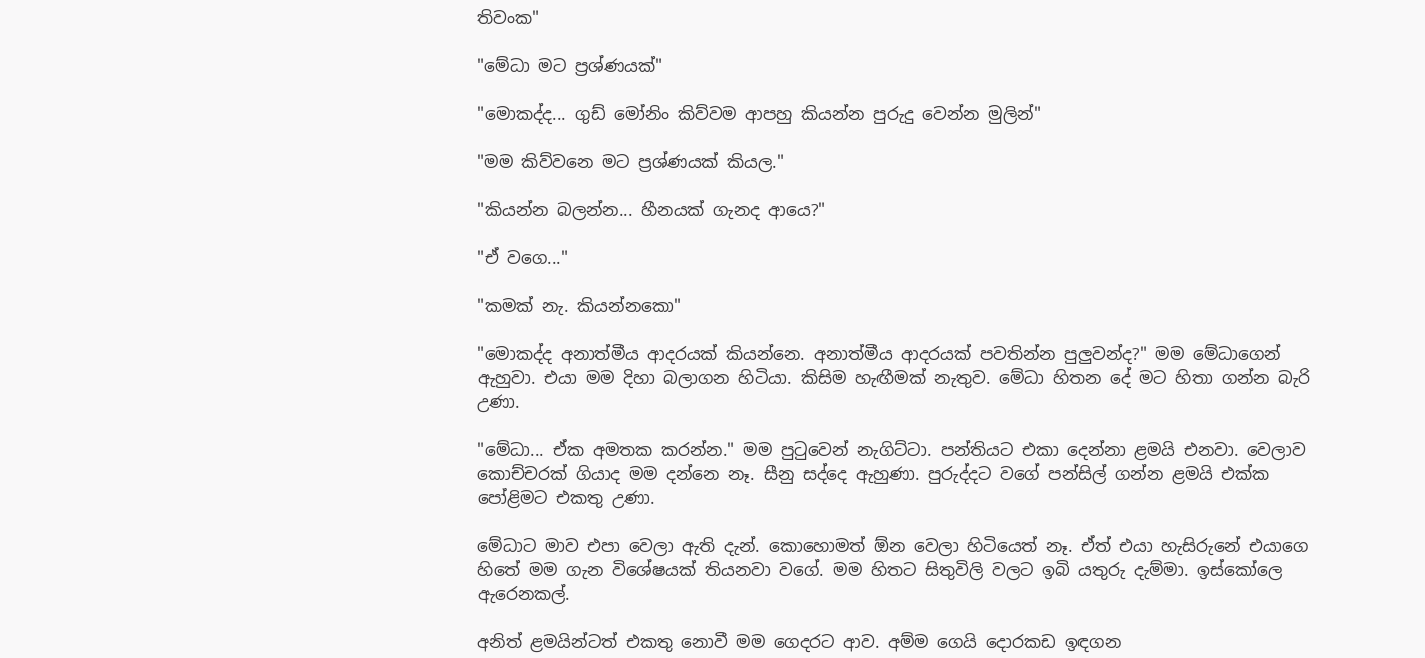තිවංක"

"මේධා මට ප්‍රශ්ණයක්"

"මොකද්ද... ගුඩ් මෝනිං කිව්වම ආපහු කියන්න පුරුදු වෙන්න මුලින්"

"මම කිව්වනෙ මට ප්‍රශ්ණයක් කියල."

"කියන්න බලන්න... හීනයක් ගැනද ආයෙ?"

"ඒ වගෙ..."

"කමක් නැ. කියන්නකො"

"මොකද්ද අනාත්මීය ආදරයක් කියන්නෙ. අනාත්මීය ආදරයක් පවතින්න පුලුවන්ද?" මම මේධාගෙන් ඇහුවා. එයා මම දිහා බලාගන හිටියා. කිසිම හැඟීමක් නැතුව. මේධා හිතන දේ මට හිතා ගන්න බැරි උණා.

"මේධා... ඒක අමතක කරන්න." මම පුටුවෙන් නැගිට්ටා. පන්තියට එකා දෙන්නා ළමයි එනවා. වෙලාව කොච්චරක් ගියාද මම දන්නෙ නෑ. සීනු සද්දෙ ඇහුණා. පුරුද්දට වගේ පන්සිල් ගන්න ළමයි එක්ක පෝළිමට එකතු උණා.

මේධාට මාව එපා වෙලා ඇති දැන්. කොහොමත් ඕන වෙලා හිටියෙත් නෑ. ඒත් එයා හැසිරුනේ එයාගෙ හිතේ මම ගැන විශේෂයක් තියනවා වගේ. මම හිතට සිතුවිලි වලට ඉබි යතුරු දැම්මා. ඉස්කෝලෙ ඇරෙනකල්.

අනිත් ළමයින්ටත් එකතු නොවී මම ගෙදරට ආව. අම්ම ගෙයි දොරකඩ ඉඳගන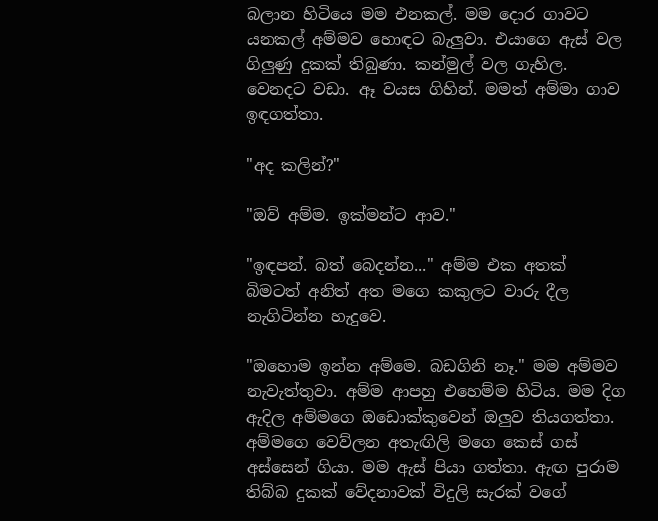බලාන හිටියෙ මම එනකල්. මම දොර ගාවට යනකල් අම්මව හොඳට බැලුවා. එයාගෙ ඇස් වල ගිලුණු දුකක් තිබුණා. කන්මුල් වල ගැහිල. වෙනදට වඩා. ඈ වයස ගිහින්. මමත් අම්මා ගාව ඉඳගත්තා.

"අද කලින්?"

"ඔව් අම්ම. ඉක්මන්ට ආව."

"ඉඳපන්. බත් බෙදන්න..." අම්ම එක අතක් බිමටත් අනිත් අත මගෙ කකුලට වාරු දීල නැගිටින්න හැදුවෙ.

"ඔහොම ඉන්න අම්මෙ. බඩගිනි නෑ." මම අම්මව නැවැත්තුවා. අම්ම ආපහු එහෙම්ම හිටිය. මම දිග ඇදිල අම්මගෙ ඔඩොක්කුවෙන් ඔලුව තියගත්තා. අම්මගෙ වෙව්ලන අතැඟිලි මගෙ කෙස් ගස් අස්සෙන් ගියා. මම ඇස් පියා ගත්තා. ඇඟ පුරාම තිබ්බ දුකක් වේදනාවක් විදුලි සැරක් වගේ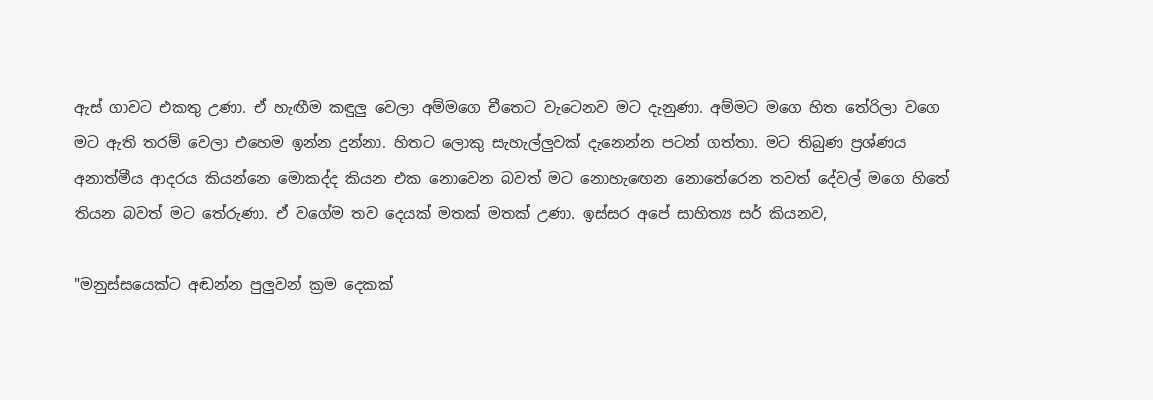ඇස් ගාවට එකතු උණා. ඒ හැඟීම කඳුලු වෙලා අම්මගෙ චීතෙට වැටෙනව මට දැනුණා. අම්මට මගෙ හිත තේරිලා වගෙ මට ඇති තරම් වෙලා එහෙම ඉන්න දුන්නා. හිතට ලොකු සැහැල්ලුවක් දැනෙන්න පටන් ගත්තා. මට තිබුණ ප්‍රශ්ණය අනාත්මීය ආදරය කියන්නෙ මොකද්ද කියන එක නොවෙන බවත් මට නොහැඟෙන නොතේරෙන තවත් දේවල් මගෙ හිතේ තියන බවත් මට තේරුණා. ඒ වගේම තව දෙයක් මතක් මතක් උණා. ඉස්සර අපේ සාහිත්‍ය සර් කියනව,

"මනුස්සයෙක්ට අඬන්න පුලුවන් ක්‍රම දෙකක්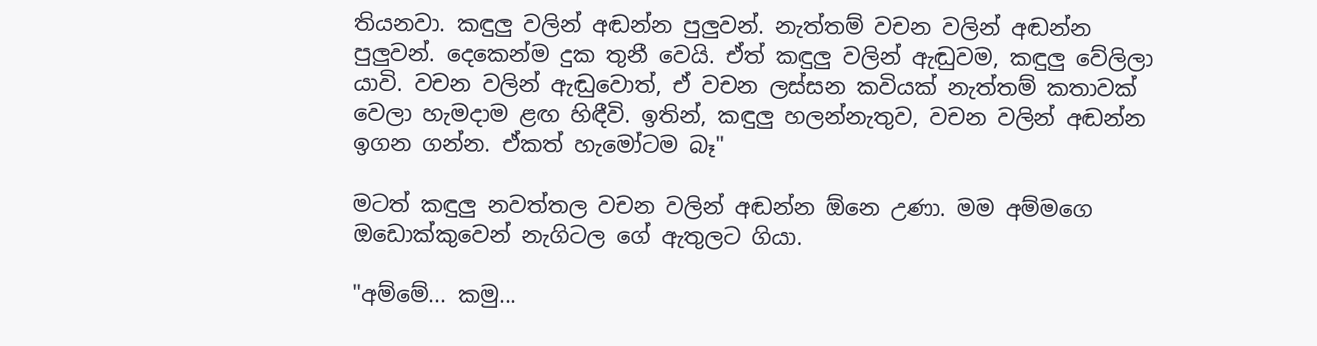තියනවා. කඳුලු වලින් අඬන්න පුලුවන්. නැත්තම් වචන වලින් අඬන්න පුලුවන්. දෙකෙන්ම දුක තුනී වෙයි. ඒත් කඳුලු වලින් ඇඬුවම, කඳුලු වේලිලා යාවි. වචන වලින් ඇඬුවොත්, ඒ වචන ලස්සන කවියක් නැත්තම් කතාවක් වෙලා හැමදාම ළඟ හිඳීවි. ඉතින්, කඳුලු හලන්නැතුව, වචන වලින් අඬන්න ඉගන ගන්න. ඒකත් හැමෝටම බෑ"

මටත් කඳුලු නවත්තල වචන වලින් අඬන්න ඕනෙ උණා. මම අම්මගෙ ඔඩොක්කුවෙන් නැගිටල ගේ ඇතුලට ගියා.

"අම්මේ... කමු...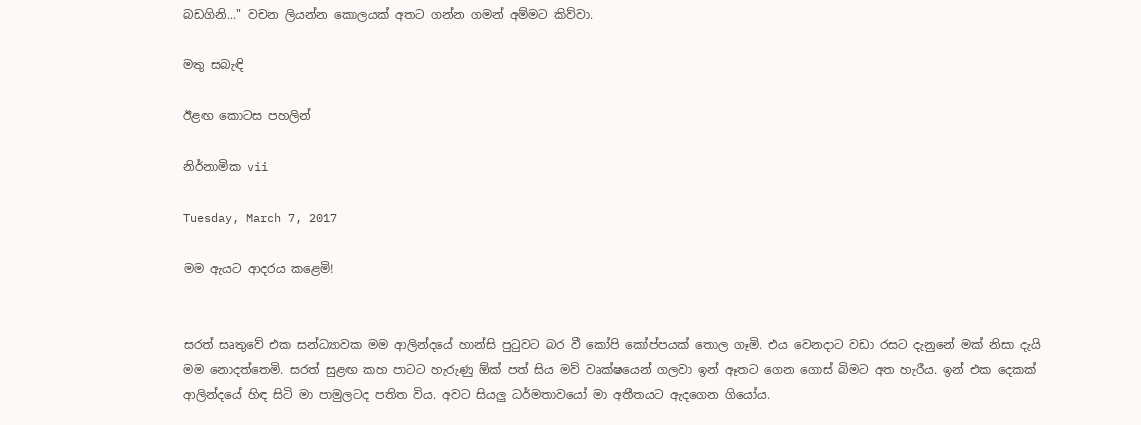බඩගිනි..." වචන ලියන්න කොලයක් අතට ගන්න ගමන් අම්මට කිව්වා.

මතු සබැඳි

ඊළඟ කොටස පහලින්

නිර්නාමික vii

Tuesday, March 7, 2017

මම ඇයට ආදරය කළෙමි!


සරත් සෘතුවේ එක සන්ධ්‍යාවක මම ආලින්දයේ හාන්සි පුටුවට බර වී කෝපි කෝප්පයක් තොල ගෑමි. එය වෙනදාට වඩා රසට දැනුනේ මක් නිසා දැයි මම නොදත්තෙමි. සරත් සුළඟ කහ පාටට හැරුණු ඕක් පත් සිය මව් වෘක්ෂයෙන් ගලවා ඉන් ඈතට ගෙන ගොස් බිමට අත හැරීය. ඉන් එක දෙකක් ආලින්දයේ හිඳ සිටි මා පාමුලටද පතිත විය. අවට සියලු ධර්මතාවයෝ මා අතීතයට ඇදගෙන ගියෝය.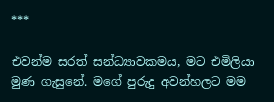***

එවන්ම සරත් සන්ධ්‍යාවකමය, මට එමිලියා මුණ ගැසුනේ. මගේ පුරුදු අවන්හලට මම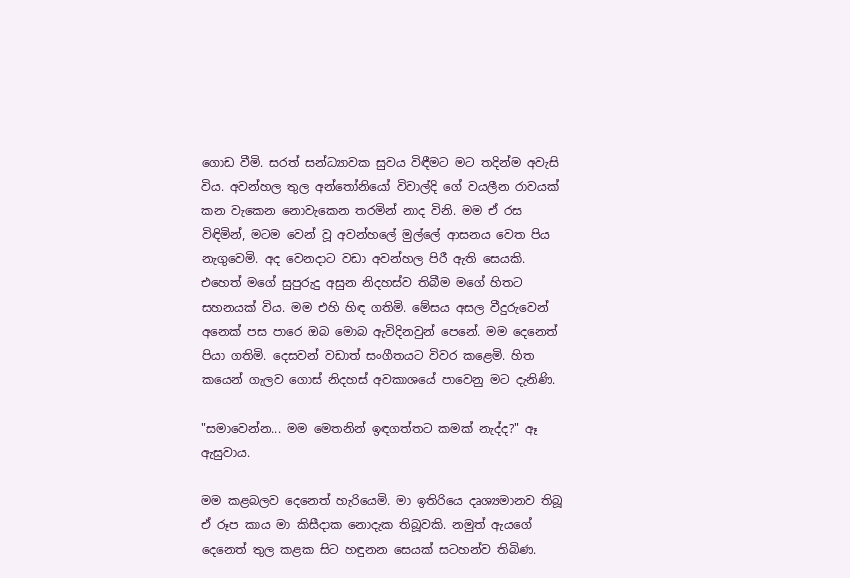ගොඩ වීමි. සරත් සන්ධ්‍යාවක සුවය විඳීමට මට තදින්ම අවැසි විය. අවන්හල තුල අන්තෝනියෝ විවාල්දි ගේ වයලීන රාවයක් කන වැකෙන නොවැකෙන තරමින් නාද විනි. මම ඒ රස විඳිමින්, මටම වෙන් වූ අවන්හලේ මුල්ලේ ආසනය වෙත පිය නැගුවෙමි. අද වෙනදාට වඩා අවන්හල පිරී ඇති සෙයකි. එහෙත් මගේ සුපුරුදු අසුන නිදහස්ව තිබීම මගේ හිතට සහනයක් විය. මම එහි හිඳ ගතිමි. මේසය අසල වීදුරුවෙන් අනෙක් පස පාරෙ ඔබ මොබ ඇවිදිනවුන් පෙනේ. මම දෙනෙත් පියා ගතිමි. දෙසවන් වඩාත් සංගීතයට විවර කළෙමි. හිත කයෙන් ගැලව ගොස් නිදහස් අවකාශයේ පාවෙනු මට දැනිණි.

"සමාවෙන්න... මම මෙතනින් ඉඳගත්තට කමක් නැද්ද?" ඈ ඇසුවාය.

මම කළබලව දෙනෙත් හැරියෙමි. මා ඉතිරියෙ දෘශ්‍යමානව තිබූ ඒ රූප කාය මා කිසීදාක නොදැක තිබූවකි. නමුත් ඇයගේ දෙනෙත් තුල කළක සිට හඳුනන සෙයක් සටහන්ව තිබිණ.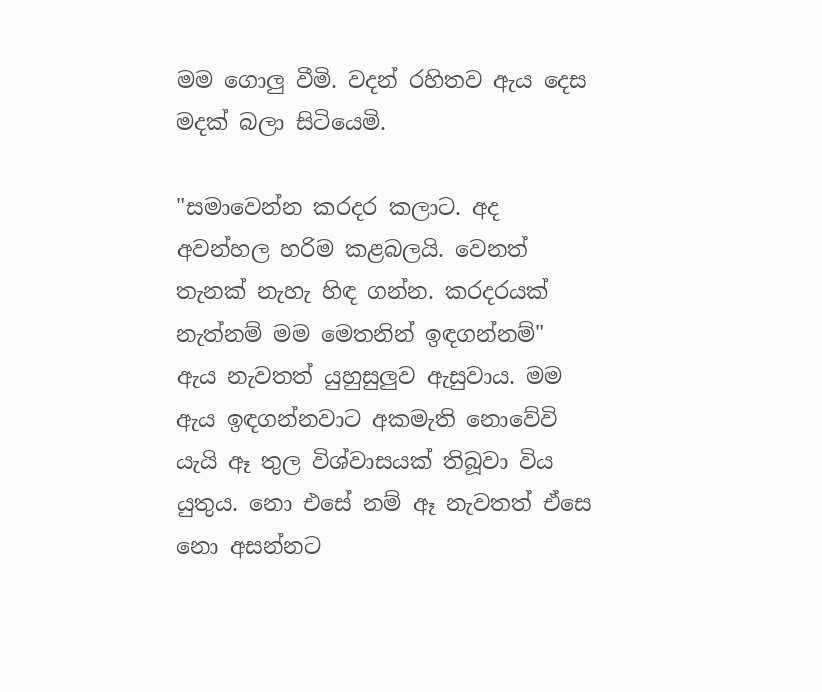මම ගොලු වීමි. වදන් රහිතව ඇය දෙස මදක් බලා සිටියෙමි.

"සමාවෙන්න කරදර කලාට. අද අවන්හල හරිම කළබලයි. වෙනත් තැනක් නැහැ හිඳ ගන්න. කරදරයක් නැත්නම් මම මෙතනින් ඉඳගන්නම්" ඇය නැවතත් යුහුසුලුව ඇසුවාය. මම ඇය ඉඳගන්නවාට අකමැති නොවේවි යැයි ඈ තුල විශ්වාසයක් තිබූවා විය යුතුය. නො එසේ නම් ඈ නැවතත් ඒසෙ නො අසන්නට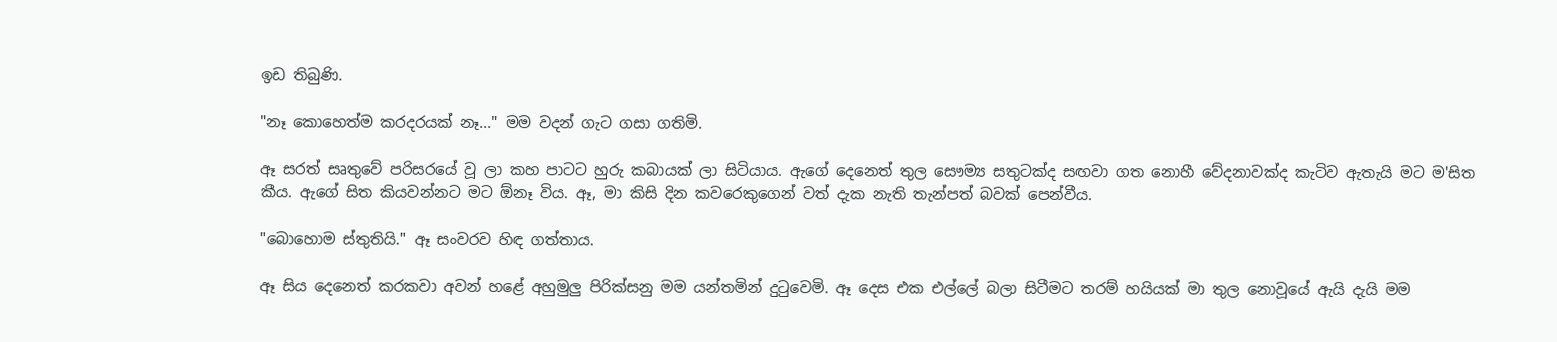ඉඩ තිබුණි.

"නෑ කොහෙත්ම කරදරයක් නෑ..." මම වදන් ගැට ගසා ගතිමි.

ඈ සරත් සෘතුවේ පරිසරයේ වූ ලා කහ පාටට හුරු කබායක් ලා සිටියාය. ඇගේ දෙනෙත් තුල සෞම්‍ය සතුටක්ද සඟවා ගත නොහී වේදනාවක්ද කැටිව ඇතැයි මට ම'සිත කීය. ඇගේ සිත කියවන්නට මට ඕනෑ විය. ඈ, මා කිසි දින කවරෙකුගෙන් වත් දැක නැති තැන්පත් බවක් පෙන්වීය.

"බොහොම ස්තුතියි." ඈ සංවරව හිඳ ගත්තාය.

ඈ සිය දෙනෙත් කරකවා අවන් හළේ අහුමුලු පිරික්සනු මම යන්තමින් දුටුවෙමි. ඈ දෙස එක එල්ලේ බලා සිටීමට තරම් හයියක් මා තුල නොවූයේ ඇයි දැයි මම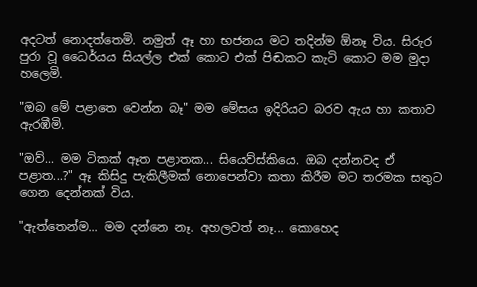අදටත් නොදත්තෙමි. නමුත් ඈ හා භජනය මට තදින්ම ඕනෑ විය. සිරුර පුරා වූ ධෛර්යය සියල්ල එක් කොට එක් පිඬකට කැටි කොට මම මුදා හලෙමි.

"ඔබ මේ පළාතෙ වෙන්න බෑ" මම මේසය ඉදිරියට බරව ඇය හා කතාව ඇරඹීමි.

"ඔව්... මම ටිකක් ඈත පළාතක... සියෙව්ස්කියෙ. ඔබ දන්නවද ඒ පළාත...?" ඈ කිසිදු පැකිලීමක් නොපෙන්වා කතා කිරීම මට තරමක සතුට ගෙන දෙන්නක් විය.

"ඇත්තෙන්ම... මම දන්නෙ නෑ. අහලවත් නෑ... කොහෙද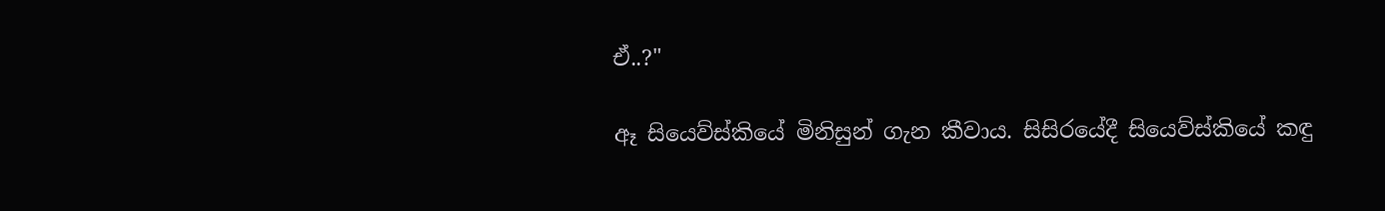ඒ..?"

ඈ සියෙව්ස්කියේ මිනිසුන් ගැන කීවාය. සිසිරයේදී සියෙව්ස්කියේ කඳු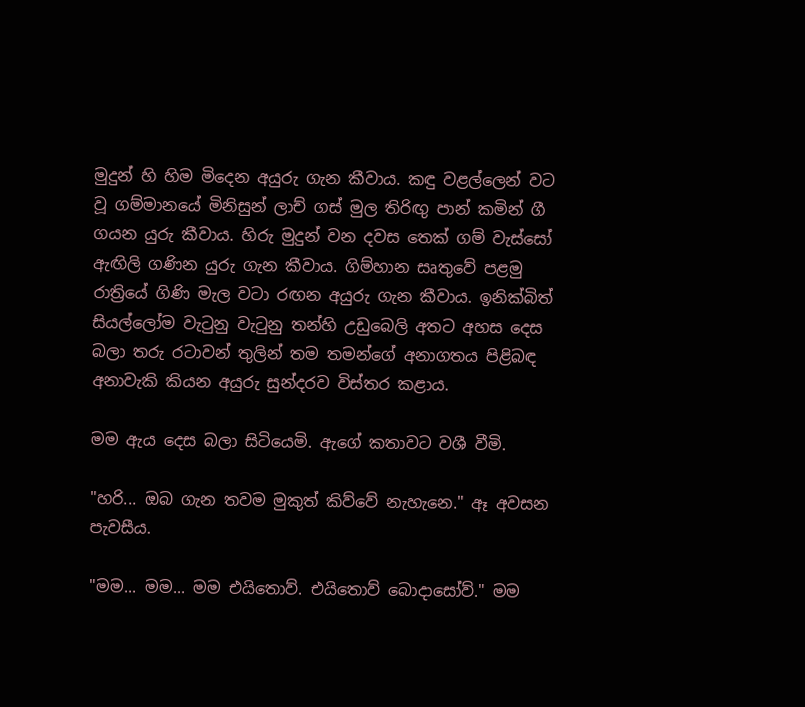මුදුන් හි හිම මිදෙන අයුරු ගැන කීවාය. කඳු වළල්ලෙන් වට වූ ගම්මානයේ මිනිසුන් ලාච් ගස් මුල තිරිඟු පාන් කමින් ගී ගයන යුරු කීවාය. හිරු මුදුන් වන දවස තෙක් ගම් වැස්සෝ ඇඟිලි ගණින යුරු ගැන කීවාය. ගිම්හාන සෘතුවේ පළමු රාත්‍රියේ ගිණි මැල වටා රඟන අයුරු ගැන කීවාය. ඉනික්බිත් සියල්ලෝම වැටුනු වැටුනු තන්හි උඩුබෙලි අතට අහස දෙස බලා තරු රටාවන් තුලින් තම තමන්ගේ අනාගතය පිළිබඳ අනාවැකි කියන අයුරු සුන්දරව විස්තර කළාය.

මම ඇය දෙස බලා සිටියෙමි. ඇගේ කතාවට වශී වීමි.

"හරි... ඔබ ගැන තවම මුකුත් කිව්වේ නැහැනෙ." ඈ අවසන පැවසීය.

"මම... මම... මම එයිතොව්. එයිතොව් බොදාසෝව්." මම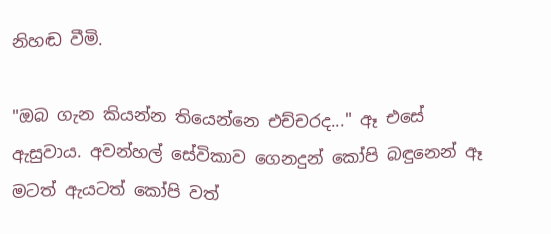නිහඬ වීමි.

"ඔබ ගැන කියන්න තියෙන්නෙ එච්චරද..." ඈ එසේ ඇසුවාය. අවන්හල් සේවිකාව ගෙනදුන් කෝපි බඳුනෙන් ඈ මටත් ඇයටත් කෝපි වත්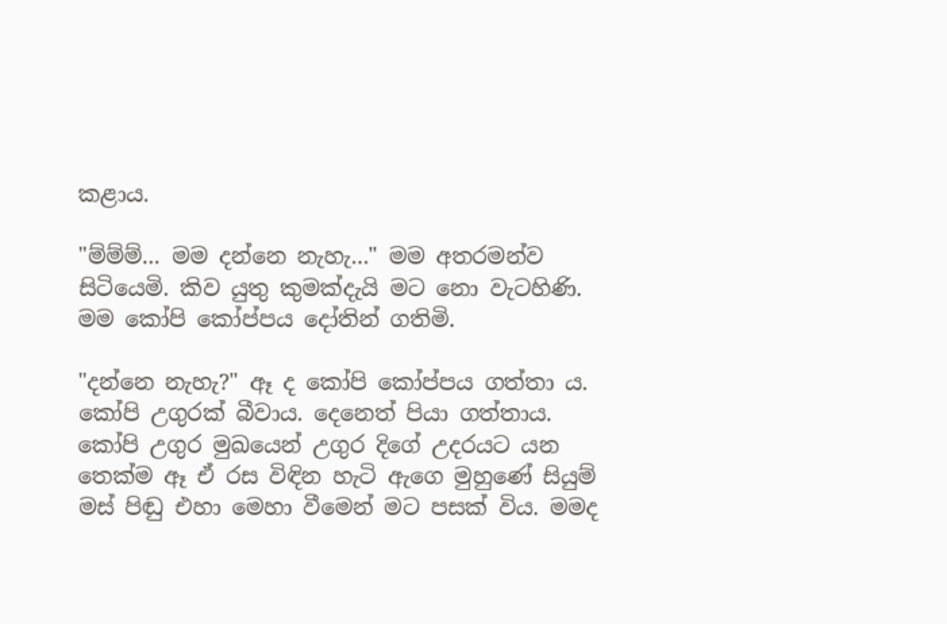කළාය.

"ම්ම්ම්... මම දන්නෙ නැහැ..." මම අතරමන්ව සිටියෙමි. කිව යුතු කුමක්දැයි මට නො වැටහිණි. මම කෝපි කෝප්පය දෝතින් ගතිමි.

"දන්නෙ නැහැ?" ඈ ද කෝපි කෝප්පය ගත්තා ය. කෝපි උගුරක් බීවාය. දෙනෙත් පියා ගත්තාය. කෝපි උගුර මුඛයෙන් උගුර දිගේ උදරයට යන තෙක්ම ඈ ඒ රස විඳින හැටි ඇගෙ මුහුණේ සියුම් මස් පිඬු එහා මෙහා වීමෙන් මට පසක් විය. මමද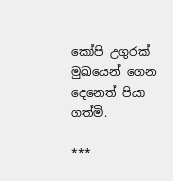කෝපි උගුරක් මුඛයෙන් ගෙන දෙනෙත් පියා ගත්මි.

***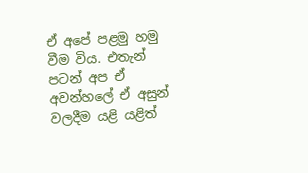ඒ අපේ පළමු හමු වීම විය. එතැන් පටන් අප ඒ අවන්හලේ ඒ අසුන් වලදීම යළි යළිත්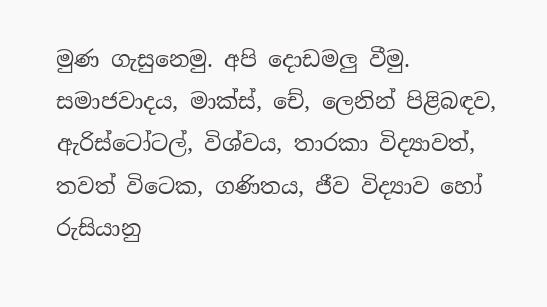මුණ ගැසුනෙමු. අපි දොඩමලු වීමු. සමාජවාදය, මාක්ස්, චේ, ලෙනින් පිළිබඳව, ඇරිස්ටෝටල්, විශ්වය, තාරකා විද්‍යාවත්, තවත් විටෙක, ගණිතය, ජීව විද්‍යාව හෝ රුසියානු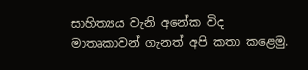සාහිත්‍යය වැනි අනේක විද මාතෘකාවන් ගැනත් අපි කතා කළෙමු.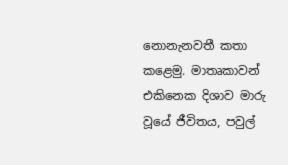නොනැනවතී කතා කළෙමු. මාතෘකාවන් එකිනෙක දිශාව මාරු වූයේ ජීවිතය, පවුල්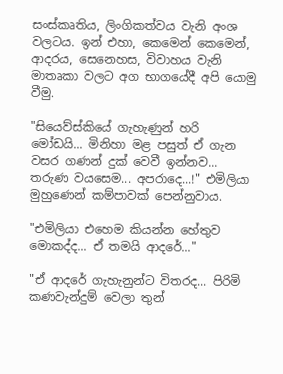සංස්කෘතිය, ලිංගිකත්වය වැනි අංශ වලටය. ඉන් එහා, කෙමෙන් කෙමෙන්, ආදරය, සෙනෙහස, විවාහය වැනි මාතෘකා වලට අග භාගයේදී අපි යොමු වීමු.

"සියෙව්ස්කියේ ගැහැණුන් හරි මෝඩයි... මිනිහා මළ පසුත් ඒ ගැන වසර ගණන් දුක් වෙවී ඉන්නව... තරුණ වයසෙම... අපරාදෙ...!" එමිලියා මුහුණෙන් කම්පාවක් පෙන්නුවාය.

"එමිලියා එහෙම කියන්න හේතුව මොකද්ද... ඒ තමයි ආදරේ..."

"ඒ ආදරේ ගැහැනුන්ට විතරද... පිරිමි කණවැන්දුම් වෙලා තුන්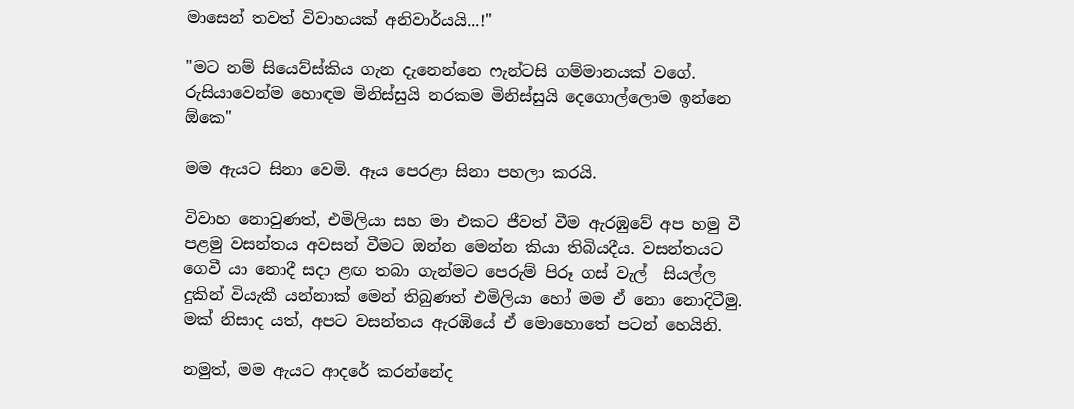මාසෙන් තවත් විවාහයක් අනිවාර්යයි...!"

"මට නම් සියෙව්ස්කිය ගැන දැනෙන්නෙ ෆැන්ටසි ගම්මානයක් වගේ. රුසියාවෙන්ම හොඳම මිනිස්සුයි නරකම මිනිස්සුයි දෙගොල්ලොම ඉන්නෙ ඕකෙ"

මම ඇයට සිනා වෙමි. ඈය පෙරළා සිනා පහලා කරයි.

විවාහ නොවුණත්, එමිලියා සහ මා එකට ජීවත් වීම ඇරඹුවේ අප හමු වී පළමු වසන්තය අවසන් වීමට ඔන්න මෙන්න කියා තිබියදීය. වසන්තයට ගෙවී යා නොදී සදා ළඟ තබා ගැන්මට පෙරුම් පිරූ ගස් වැල්  සියල්ල දුකින් වියැකී යන්නාක් මෙන් තිබුණත් එමිලියා හෝ මම ඒ නො නොදිටීමු. මක් නිසාද යත්, අපට වසන්තය ඇරඹියේ ඒ මොහොතේ පටන් හෙයිනි.

නමුත්, මම ඇයට ආදරේ කරන්නේද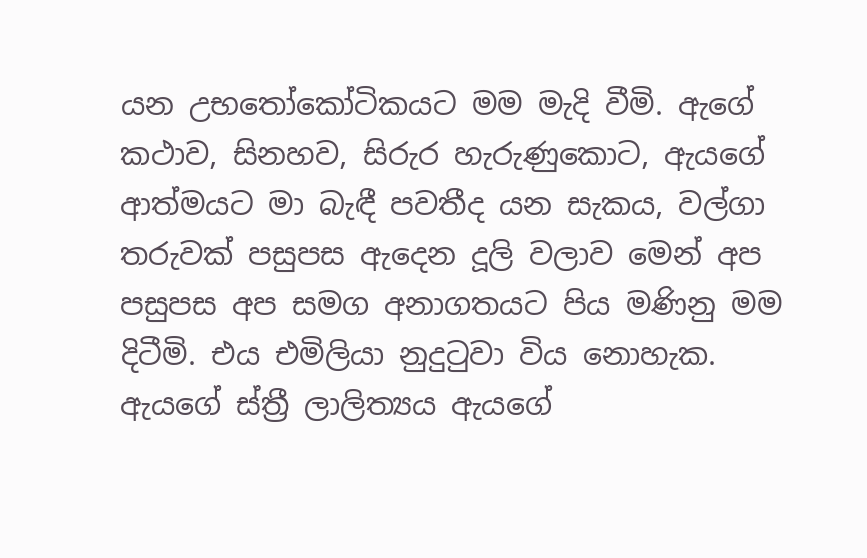යන උභතෝකෝටිකයට මම මැදි වීමි. ඇගේ කථාව, සිනහව, සිරුර හැරුණුකොට, ඇයගේ ආත්මයට මා බැඳී පවතීද යන සැකය, වල්ගා තරුවක් පසුපස ඇදෙන දූලි වලාව මෙන් අප පසුපස අප සමග අනාගතයට පිය මණිනු මම දිටීමි. එය එමිලියා නුදුටුවා විය නොහැක. ඇයගේ ස්ත්‍රී ලාලිත්‍යය ඇයගේ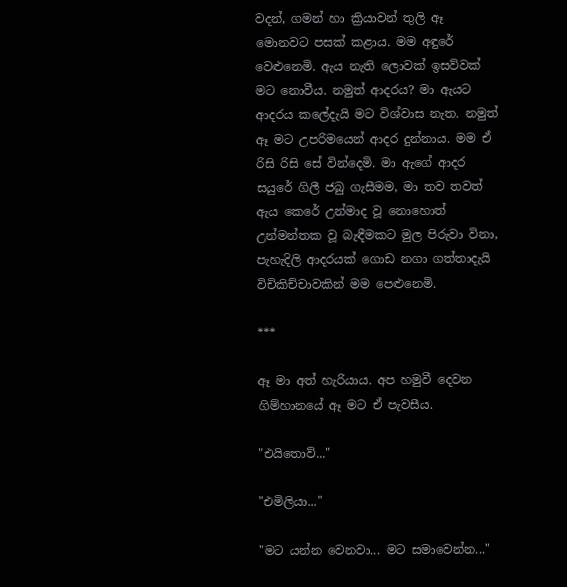වදන්, ගමන් හා ක්‍රියාවන් තුලි ඈ මොනවට පසක් කළාය. මම අඳුරේ වෙළුනෙමි. ඇය නැති ලොවක් ඉසව්වක් මට නොවීය. නමුත් ආදරය? මා ඇයට ආදරය කලේදැයි මට විශ්වාස නැත. නමුත් ඈ මට උපරිමයෙන් ආදර දුන්නාය. මම ඒ රිසි රිසි සේ වින්දෙමි. මා ඇගේ ආදර සයුරේ ගිලී ජබු ගැසීමම, මා තව තවත් ඇය කෙරේ උන්මාද වූ නොහොත් උන්මන්තක වූ බැඳීමකට මුල පිරුවා විනා, පැහැදිලි ආදරයක් ගොඩ නගා ගත්තාදැයි විචිකිච්චාවකින් මම පෙළුනෙමි.

***

ඈ මා අත් හැරියාය. අප හමුවී දෙවන ගිම්හානයේ ඈ මට ඒ පැවසීය.

"එයිතොව්..."

"එමිලියා..."

"මට යන්න වෙනවා... මට සමාවෙන්න..."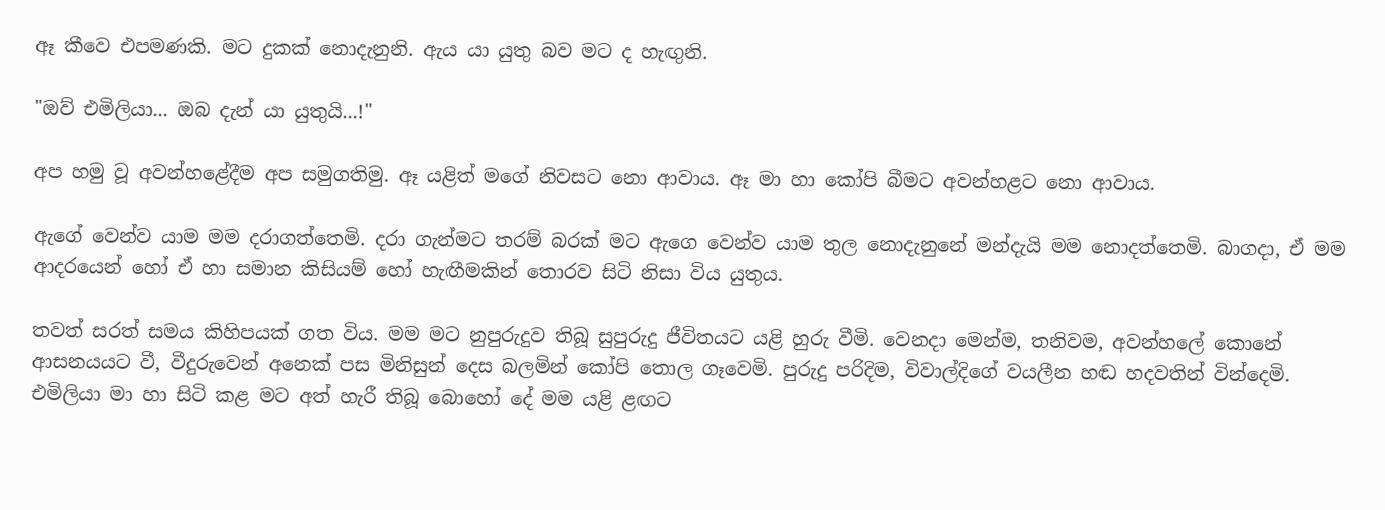ඈ කීවෙ එපමණකි. මට දුකක් නොදැනුනි. ඇය යා යුතු බව මට ද හැඟුනි.

"ඔව් එමිලියා... ඔබ දැන් යා යුතුයි...!"

අප හමු වූ අවන්හළේදීම අප සමුගතිමු. ඈ යළිත් මගේ නිවසට නො ආවාය. ඈ මා හා කෝපි බීමට අවන්හළට නො ආවාය.

ඇගේ වෙන්ව යාම මම දරාගත්තෙමි. දරා ගැන්මට තරම් බරක් මට ඇගෙ වෙන්ව යාම තුල නොදැනුනේ මන්දැයි මම නොදත්තෙමි. බාගදා, ඒ මම ආදරයෙන් හෝ ඒ හා සමාන කිසියම් හෝ හැඟීමකින් තොරව සිටි නිසා විය යුතුය.

තවත් සරත් සමය කිහිපයක් ගත විය. මම මට නුපුරුදුව තිබූ සුපුරුදු ජීවිතයට යළි හුරු වීමි. වෙනදා මෙන්ම, තනිවම, අවන්හලේ කොනේ ආසනයයට වී, වීදුරුවෙන් අනෙක් පස මිනිසුන් දෙස බලමින් කෝපි තොල ගෑවෙමි. පුරුදු පරිදිම, විවාල්දිගේ වයලීන හඬ හදවතින් වින්දෙමි. එමිලියා මා හා සිටි කළ මට අත් හැරී තිබූ බොහෝ දේ මම යළි ළඟට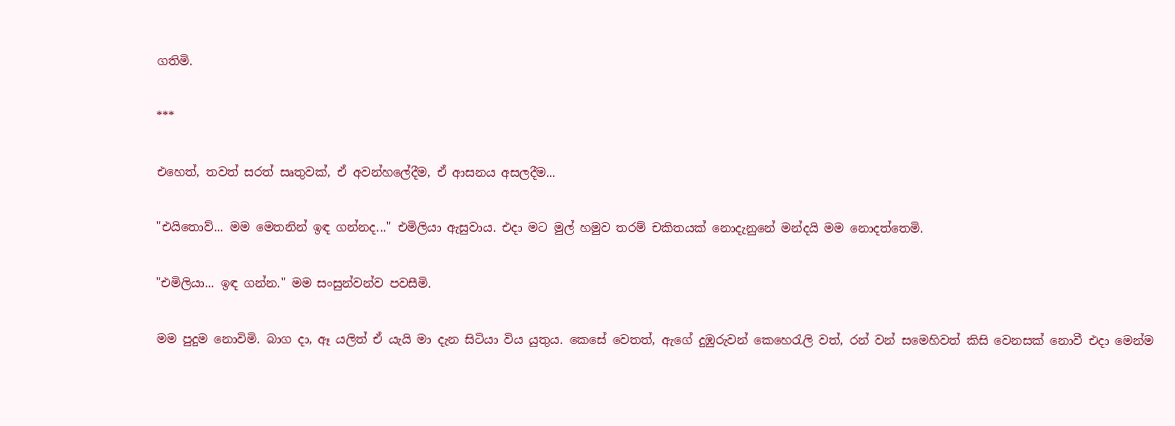ගතිමි.

***

එහෙත්, තවත් සරත් සෘතුවක්, ඒ අවන්හලේදීම, ඒ ආසනය අසලදීම...

"එයිතොව්... මම මෙතනින් ඉඳ ගන්නද..." එමිලියා ඇසුවාය. එදා මට මුල් හමුව තරම් චකිතයක් නොදැනුනේ මන්දයි මම නොදත්තෙමි.

"එමිලියා... ඉඳ ගන්න." මම සංසුන්වන්ව පවසීමි.

මම පුදුම නොවිමි. බාග දා, ඈ යලිත් ඒ යැයි මා දැන සිටියා විය යුතුය. කෙසේ වෙතත්, ඇගේ දුඹුරුවන් කෙහෙරැලි වත්, රන් වන් සමෙහිවත් කිසි වෙනසක් නොවී එදා මෙන්ම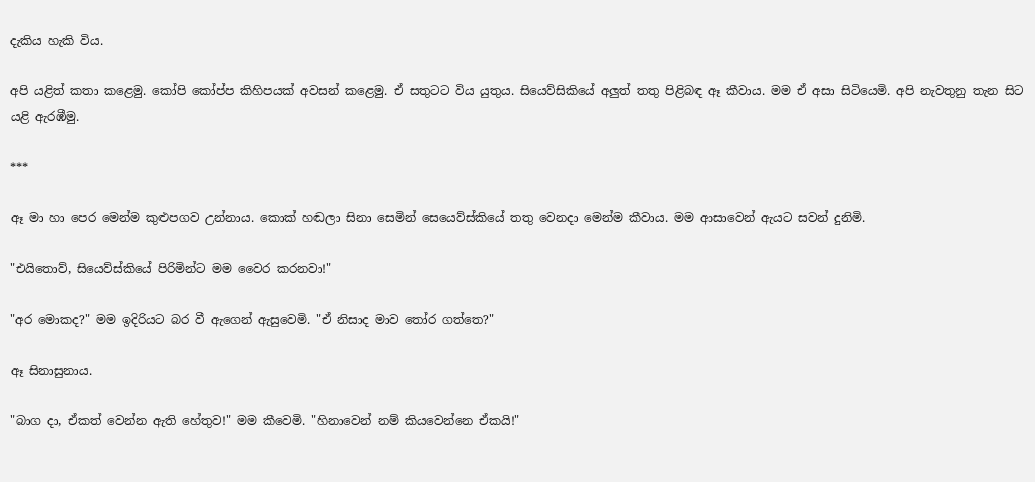දැකිය හැකි විය.

අපි යළිත් කතා කළෙමු. කෝපි කෝප්ප කිහිපයක් අවසන් කළෙමු. ඒ සතුටට විය යුතුය. සියෙව්සිකියේ අලුත් තතු පිළිබඳ ඈ කීවාය. මම ඒ අසා සිටියෙමි. අපි නැවතුනු තැන සිට යළි ඇරඹීමු.

***

ඈ මා හා පෙර මෙන්ම කුළුපගව උන්නාය. කොක් හඬලා සිනා සෙමින් සෙයෙව්ස්කියේ තතු වෙනදා මෙන්ම කීවාය. මම ආසාවෙන් ඇයට සවන් දුනිමි.

"එයිතොව්, සියෙව්ස්කියේ පිරිමින්ට මම වෛර කරනවා!"

"අර මොකද?" මම ඉදිරියට බර වී ඇගෙන් ඇසුවෙමි. "ඒ නිසාද මාව තෝර ගත්තෙ?"

ඈ සිනාසුනාය.

"බාග දා, ඒකත් වෙන්න ඇති හේතුව!" මම කීවෙමි. "හිනාවෙන් නම් කියවෙන්නෙ ඒකයි!"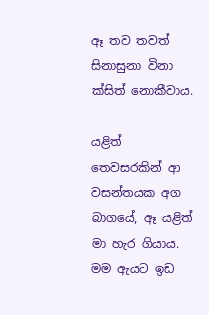ඈ තව තවත් සිනාසුනා විනා ක්සිත් නොකීවාය.

යළිත් තෙවසරකින් ආ වසන්තයක අග බාගයේ, ඈ යළිත් මා හැර ගියාය. මම ඇයට ඉඩ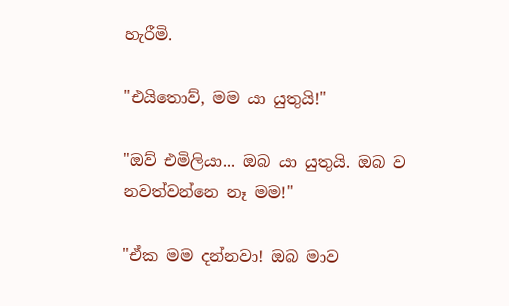හැරීමි.

"එයිතොව්, මම යා යුතුයි!"

"ඔව් එමිලියා... ඔබ යා යුතුයි. ඔබ ව නවත්වන්නෙ නෑ මම!"

"ඒක මම දන්නවා! ඔබ මාව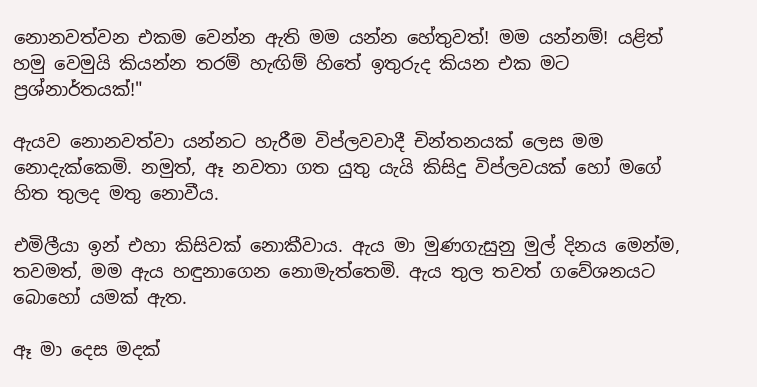නොනවත්වන එකම වෙන්න ඇති මම යන්න හේතුවත්! මම යන්නම්! යළිත් හමු වෙමුයි කියන්න තරම් හැඟිම් හිතේ ඉතුරුද කියන එක මට ප්‍රශ්නාර්තයක්!"

ඇයව නොනවත්වා යන්නට හැරීම විප්ලවවාදී චින්තනයක් ලෙස මම නොදැක්කෙමි. නමුත්, ඈ නවතා ගත යුතු යැයි කිසිදු විප්ලවයක් හෝ මගේ හිත තුලද මතු නොවීය.

එමිලීයා ඉන් එහා කිසිවක් නොකීවාය. ඇය මා මුණගැසුනු මුල් දිනය මෙන්ම, තවමත්, මම ඇය හඳුනාගෙන නොමැත්තෙමි. ඇය තුල තවත් ගවේශනයට බොහෝ යමක් ඇත.

ඈ මා දෙස මදක්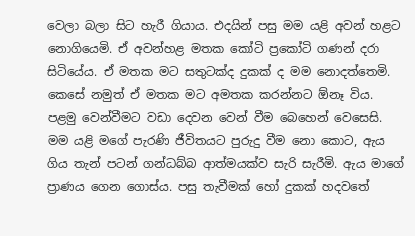වෙලා බලා සිට හැරී ගියාය. එදයින් පසු මම යළි අවන් හළට නොගියෙමි. ඒ අවන්හළ මතක කෝටි ප්‍රකෝටි ගණන් දරා සිටියේය. ඒ මතක මට සතුටක්ද දුකක් ද මම නොදත්තෙමි. කෙසේ නමුත් ඒ මතක මට අමතක කරන්නට ඕනෑ විය. පළමු වෙන්වීමට වඩා දෙවන වෙන් වීම බෙහෙන් වෙසෙසි. මම යළි මගේ පැරණි ජීවිතයට පුරුදු වීම නො කොට, ඇය ගිය තැන් පටන් ගන්ධබ්බ ආත්මයක්ව සැරි සැරීමි. ඇය මාගේ ප්‍රාණය ගෙන ගොස්ය. පසු තැවීමක් හෝ දුකක් හදවතේ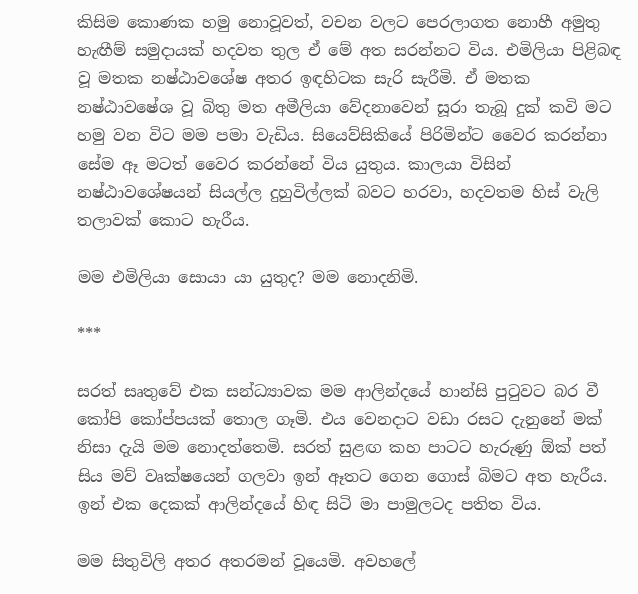කිසිම කොණක හමු නොවූවත්, වචන වලට පෙරලාගත නොහී අමුතු හැඟීම් සමුදායක් හදවත තුල ඒ මේ අත සරන්නට විය. එමිලියා පිළිබඳ වූ මතක නෂ්ඨාවශේෂ අතර ඉඳහිටක සැරි සැරීමි. ඒ මතක නෂ්ඨාවෂේශ වූ බිතු මත අමීලියා වේදනාවෙන් සූරා තැබූ දුක් කවි මට හමු වන විට මම පමා වැඩිය. සියෙව්සිකියේ පිරිමින්ට වෛර කරන්නා සේම ඈ මටත් වෛර කරන්නේ විය යුතුය. කාලයා විසින් නෂ්ඨාවශේෂයන් සියල්ල දුහුවිල්ලක් බවට හරවා, හදවතම හිස් වැලි තලාවක් කොට හැරීය.

මම එමිලියා සොයා යා යුතුද? මම නොදනිමි.

***

සරත් සෘතුවේ එක සන්ධ්‍යාවක මම ආලින්දයේ හාන්සි පුටුවට බර වී කෝපි කෝප්පයක් තොල ගෑමි. එය වෙනදාට වඩා රසට දැනුනේ මක් නිසා දැයි මම නොදත්තෙමි. සරත් සුළඟ කහ පාටට හැරුණු ඕක් පත් සිය මව් වෘක්ෂයෙන් ගලවා ඉන් ඈතට ගෙන ගොස් බිමට අත හැරීය. ඉන් එක දෙකක් ආලින්දයේ හිඳ සිටි මා පාමුලටද පතිත විය.

මම සිතුවිලි අතර අතරමන් වූයෙමි. අවහලේ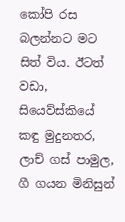කෝපි රස බලන්නට මට සිත් විය. ඊටත් වඩා, සියෙව්ස්කියේ කඳු මුදුනතර, ලාච් ගස් පාමුල, ගී ගයන මිනිසුන්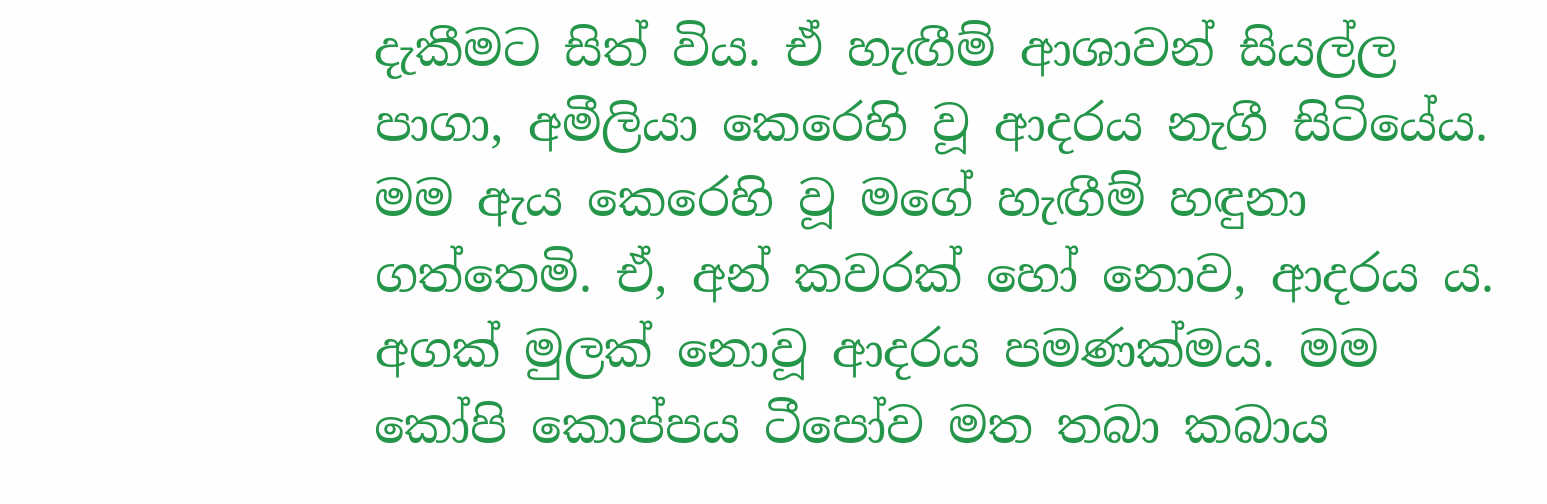දැකීමට සිත් විය. ඒ හැඟීම් ආශාවන් සියල්ල පාගා, අමීලියා කෙරෙහි වූ ආදරය නැගී සිටියේය. මම ඇය කෙරෙහි වූ මගේ හැඟීම් හඳුනා ගත්තෙමි. ඒ, අන් කවරක් හෝ නොව, ආදරය ය. අගක් මුලක් නොවූ ආදරය පමණක්මය. මම කෝපි කොප්පය ටීපෝව මත තබා කබාය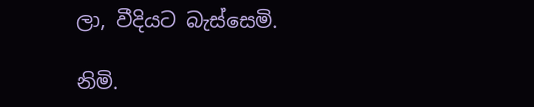ලා, වීදියට බැස්සෙමි.

නිමි.